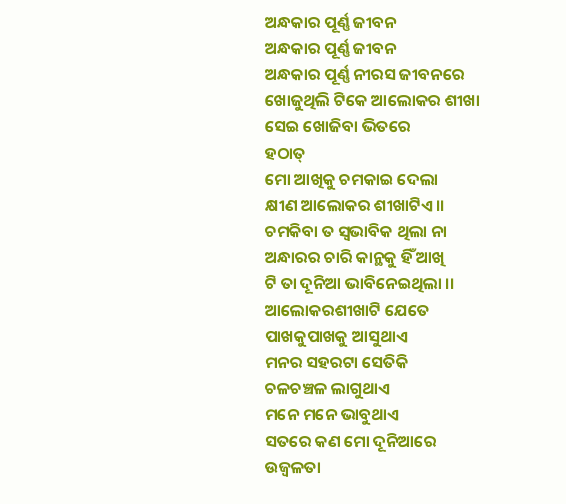ଅନ୍ଧକାର ପୂର୍ଣ୍ଣ ଜୀବନ
ଅନ୍ଧକାର ପୂର୍ଣ୍ଣ ଜୀବନ
ଅନ୍ଧକାର ପୂର୍ଣ୍ଣ ନୀରସ ଜୀବନରେ
ଖୋଜୁଥିଲି ଟିକେ ଆଲୋକର ଶୀଖା
ସେଇ ଖୋଜିବା ଭିତରେ
ହଠାତ୍
ମୋ ଆଖିକୁ ଚମକାଇ ଦେଲା
କ୍ଷୀଣ ଆଲୋକର ଶୀଖାଟିଏ।।
ଚମକିବା ତ ସ୍ବଭାବିକ ଥିଲା ନା
ଅନ୍ଧାରର ଚାରି କାନ୍ଥକୁ ହିଁ ଆଖି
ଟି ତା ଦୂନିଆ ଭାବିନେଇଥିଲା ।।
ଆଲୋକରଶୀଖାଟି ଯେତେ
ପାଖକୁପାଖକୁ ଆସୁଥାଏ
ମନର ସହରଟା ସେତିକି
ଚଳଚଞ୍ଚଳ ଲାଗୁଥାଏ
ମନେ ମନେ ଭାବୁଥାଏ
ସତରେ କଣ ମୋ ଦୂନିଆରେ
ଉଜ୍ବଳତା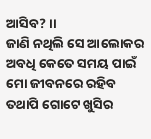ଆସିବ? ।।
ଜାଣି ନଥିଲି ସେ ଆଲୋକର
ଅବଧି କେତେ ସମୟ ପାଇଁ
ମୋ ଜୀବନରେ ରହିବ
ତଥାପି ଗୋଟେ ଖୁସିର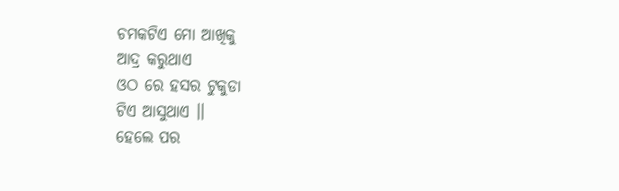ଚମକଟିଏ ମୋ ଆଖିକୁ
ଆଦ୍ର କରୁଥାଏ
ଓଠ ରେ ହସର ଟୁକୁଡା
ଟିଏ ଆସୁଥାଏ ।।
ହେଲେ ପର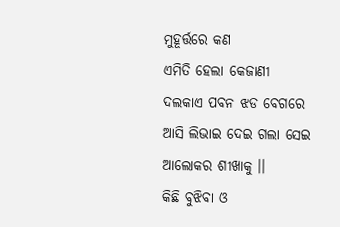ମୁହୂର୍ତ୍ତରେ କଣ
ଏମିତି ହେଲା କେଜାଣୀ
ଦଲକାଏ ପବନ ଝଡ ବେଗରେ
ଆସି ଲିଭାଇ ଦେଇ ଗଲା ସେଇ
ଆଲୋକର ଶୀଖାକୁ ।।
କିଛି ବୁଝିବା ଓ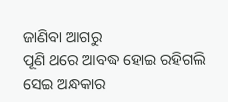ଜାଣିବା ଆଗରୁ
ପୂଣି ଥରେ ଆବଦ୍ଧ ହୋଇ ରହିଗଲି
ସେଇ ଅନ୍ଧକାର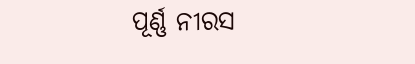ପୂର୍ଣ୍ଣ ନୀରସ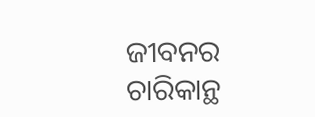ଜୀବନର
ଚାରିକାନ୍ଥ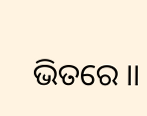ଭିତରେ ।।